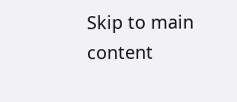Skip to main content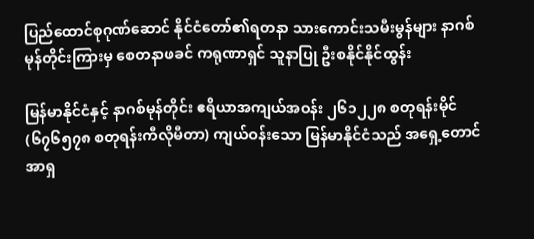ပြည်ထောင်စုဂုဏ်ဆောင် နိုင်ငံတော်၏ရတနာ သားကောင်းသမီးမွန်များ နာဂစ်မုန်တိုင်းကြားမှ စေတနာဖခင် ကရုဏာရှင် သူနာပြု ဦးစနိုင်နိုင်ထွန်း

မြန်မာနိုင်ငံနှင့် နာဂစ်မုန်တိုင်း ဧရိယာအကျယ်အဝန်း ၂၆၁၂၂၈ စတုရန်းမိုင် (၆၇၆၅၇၈ စတုရန်းကီလိုမီတာ) ကျယ်ဝန်းသော မြန်မာနိုင်ငံသည် အရှေ့တောင်အာရှ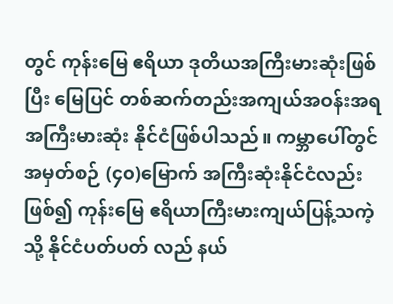တွင် ကုန်းမြေ ဧရိယာ ဒုတိယအကြီးမားဆုံးဖြစ်ပြီး မြေပြင် တစ်ဆက်တည်းအကျယ်အဝန်းအရ အကြီးမားဆုံး နိုင်ငံဖြစ်ပါသည်။ ကမ္ဘာပေါ်တွင် အမှတ်စဉ် (၄၀)မြောက် အကြီးဆုံးနိုင်ငံလည်းဖြစ်၍ ကုန်းမြေ ဧရိယာကြီးမားကျယ်ပြန့်သကဲ့သို့ နိုင်ငံပတ်ပတ် လည် နယ်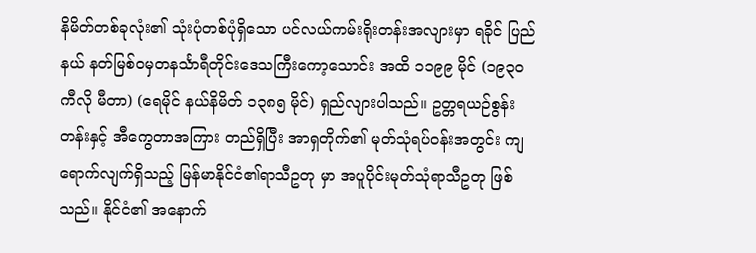နိမိတ်တစ်ခုလုံး၏ သုံးပုံတစ်ပုံရှိသော ပင်လယ်ကမ်းရိုးတန်းအလျားမှာ ရခိုင် ပြည်နယ် နတ်မြစ်ဝမှတနင်္သာရီတိုင်းဒေသကြီးကော့သောင်း အထိ ၁၁၉၉ မိုင် (၁၉၃၀ ကီလို မီတာ) (ရေမိုင် နယ်နိမိတ် ၁၃၈၅ မိုင်) ရှည်လျားပါသည်။ ဥတ္တရယဉ်စွန်းတန်းနှင့် အီကွေတာအကြား တည်ရှိပြီး အာရှတိုက်၏ မုတ်သုံရပ်ဝန်းအတွင်း ကျရောက်လျက်ရှိသည့် မြန်မာနိုင်ငံ၏ရာသီဥတု မှာ အပူပိုင်းမုတ်သုံရာသီဥတု ဖြစ်သည်။ နိုင်ငံ၏ အနောက်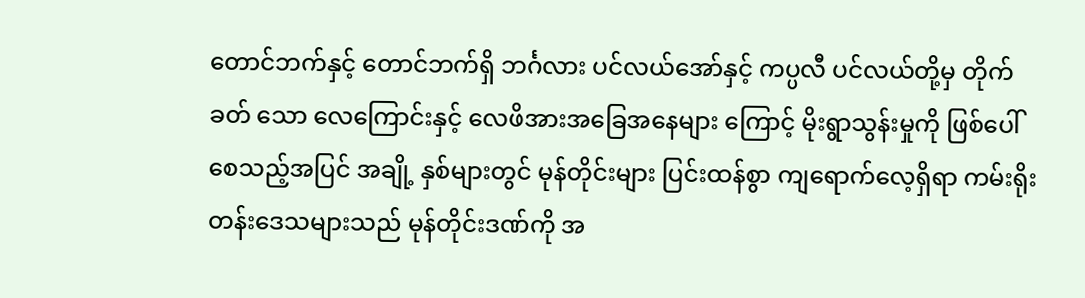တောင်ဘက်နှင့် တောင်ဘက်ရှိ ဘင်္ဂလား ပင်လယ်အော်နှင့် ကပ္ပလီ ပင်လယ်တို့မှ တိုက်ခတ် သော လေကြောင်းနှင့် လေဖိအားအခြေအနေများ ကြောင့် မိုးရွာသွန်းမှုကို ဖြစ်ပေါ်စေသည့်အပြင် အချို့ နှစ်များတွင် မုန်တိုင်းများ ပြင်းထန်စွာ ကျရောက်လေ့ရှိရာ ကမ်းရိုးတန်းဒေသများသည် မုန်တိုင်းဒဏ်ကို အ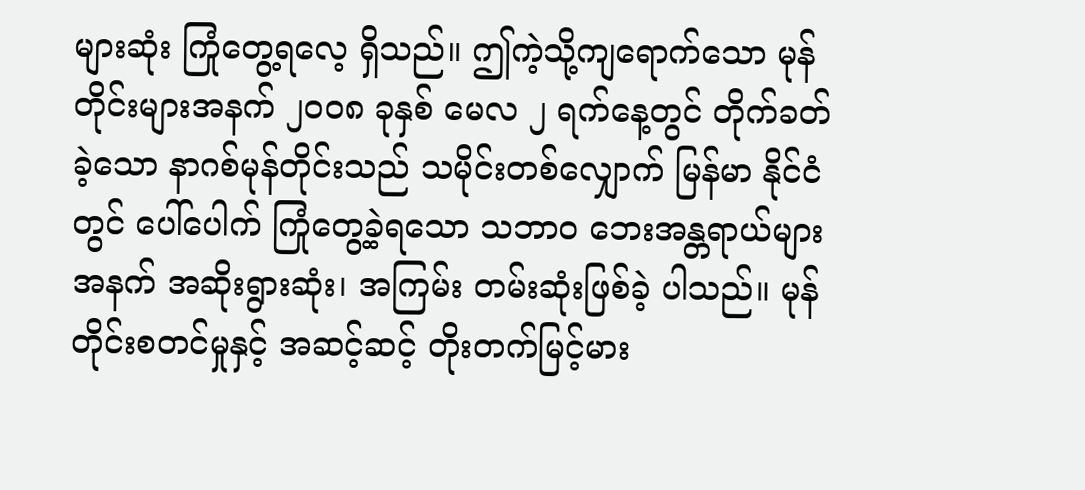များဆုံး ကြုံတွေ့ရလေ့ ရှိသည်။ ဤကဲ့သို့ကျရောက်သော မုန်တိုင်းများအနက် ၂၀၀၈ ခုနှစ် မေလ ၂ ရက်နေ့တွင် တိုက်ခတ်ခဲ့သော နာဂစ်မုန်တိုင်းသည် သမိုင်းတစ်လျှောက် မြန်မာ နိုင်ငံတွင် ပေါ်ပေါက် ကြုံတွေ့ခဲ့ရသော သဘာဝ ဘေးအန္တရာယ်များအနက် အဆိုးရွားဆုံး၊ အကြမ်း တမ်းဆုံးဖြစ်ခဲ့ ပါသည်။ မုန်တိုင်းစတင်မှုနှင့် အဆင့်ဆင့် တိုးတက်မြင့်မား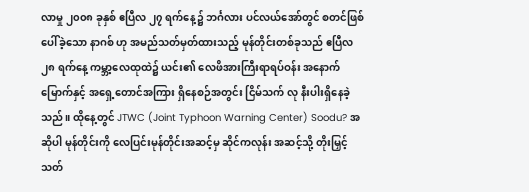လာမှု ၂၀၀၈ ခုနှစ် ဧပြီလ ၂၇ ရက်နေ့၌ ဘင်္ဂလား ပင်လယ်အော်တွင် စတင်ဖြစ်ပေါ်ခဲ့သော နာဂစ် ဟု အမည်သတ်မှတ်ထားသည့် မုန်တိုင်းတစ်ခုသည် ဧပြီလ ၂၈ ရက်နေ့ ကမ္ဘာ့လေထုထဲ၌ ယင်း၏ လေဖိအားကြီးရာရပ်ဝန်း အနောက်မြောက်နှင့် အရှေ့တောင်အကြား ရှိနေစဉ်အတွင်း ငြိမ်သက် လု နီးပါးရှိနေခဲ့သည်။ ထိုနေ့တွင် JTWC (Joint Typhoon Warning Center) Soodu? အဆိုပါ မုန်တိုင်းကို လေပြင်းမုန်တိုင်းအဆင့်မှ ဆိုင်ကလုန်း အဆင့်သို့ တိုးမြှင့်သတ်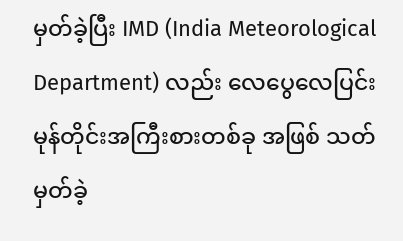မှတ်ခဲ့ပြီး IMD (India Meteorological Department) လည်း လေပွေလေပြင်းမုန်တိုင်းအကြီးစားတစ်ခု အဖြစ် သတ်မှတ်ခဲ့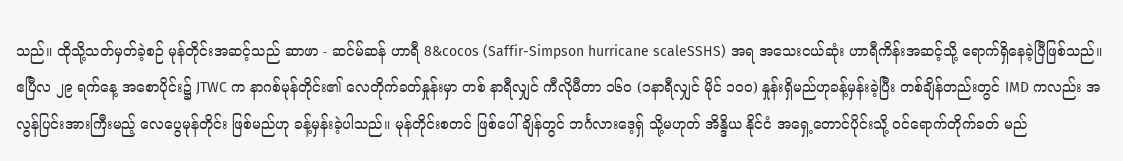သည်။ ထိုသို့သတ်မှတ်ခဲ့စဉ် မုန်တိုင်းအဆင့်သည် ဆာဖာ - ဆင်မ်ဆန် ဟာရီ 8&cocos (Saffir-Simpson hurricane scaleSSHS) အရ အသေးငယ်ဆုံး ဟာရီကိန်းအဆင့်သို့ ရောက်ရှိနေခဲ့ပြီဖြစ်သည်။ ဧပြီလ ၂၉ ရက်နေ့ အစောပိုင်း၌ JTWC က နာဂစ်မုန်တိုင်း၏ လေတိုက်ခတ်နှုန်းမှာ တစ် နာရီလျှင် ကီလိုမီတာ ၁၆ဝ (၁နာရီလျှင် မိုင် ၁၀၀) နှုန်းရှိမည်ဟုခန့်မှန်းခဲ့ပြီး တစ်ချိန်တည်းတွင် IMD ကလည်း အလွန်ပြင်းအားကြီးမည့် လေပွေမုန်တိုင်း ဖြစ်မည်ဟု ခန့်မှန်းခဲ့ပါသည်။ မုန်တိုင်းစတင် ဖြစ်ပေါ်ချိန်တွင် ဘင်္ဂလားဒေ့ရှ် သို့မဟုတ် အိန္ဒိယ နိုင်ငံ အရှေ့တောင်ပိုင်းသို့ ဝင်ရောက်တိုက်ခတ် မည်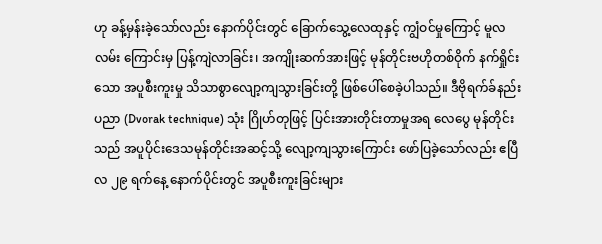ဟု ခန့်မှန်းခဲ့သော်လည်း နောက်ပိုင်းတွင် ခြောက်သွေ့လေထုနှင့် ကျွံဝင်မှုကြောင့် မူလလမ်း ကြောင်းမှ ပြန့်ကျဲလာခြင်း၊ အကျိုးဆက်အားဖြင့် မုန်တိုင်းဗဟိုတစ်ဝိုက် နက်ရှိုင်းသော အပူစီးကူးမှု သိသာစွာလျော့ကျသွားခြင်းတို့ ဖြစ်ပေါ်စေခဲ့ပါသည်။ ဒီဗိုရက်ခ်နည်းပညာ (Dvorak technique) သုံး ဂြိုဟ်တုဖြင့် ပြင်းအားတိုင်းတာမှုအရ လေပွေ မုန်တိုင်းသည် အပူပိုင်းဒေသမုန်တိုင်းအဆင့်သို့ လျော့ကျသွားကြောင်း ဖော်ပြခဲ့သော်လည်း ဧပြီလ ၂၉ ရက်နေ့ နောက်ပိုင်းတွင် အပူစီးကူးခြင်းများ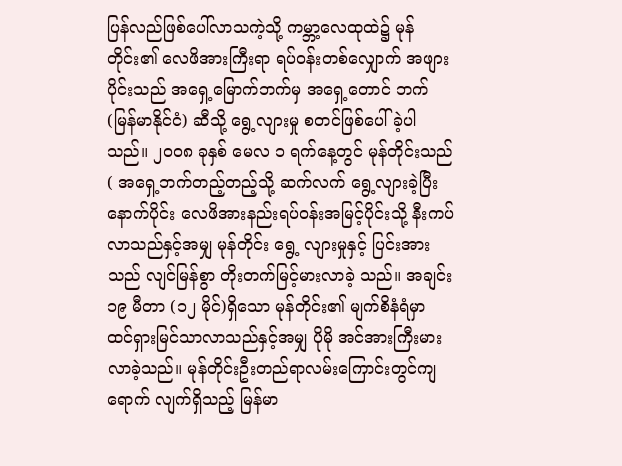ပြန်လည်ဖြစ်ပေါ်လာသကဲ့သို့ ကမ္ဘာ့လေထုထဲ၌ မုန်တိုင်း၏ လေဖိအားကြီးရာ ရပ်ဝန်းတစ်လျှောက် အဖျားပိုင်းသည် အရှေ့မြောက်ဘက်မှ အရှေ့တောင် ဘက် (မြန်မာနိုင်ငံ) ဆီသို့ ရွေ့လျားမှု စတင်ဖြစ်ပေါ် ခဲ့ပါသည်။ ၂၀၀၈ ခုနှစ် မေလ ၁ ရက်နေ့တွင် မုန်တိုင်းသည် ( အရှေ့ဘက်တည့်တည့်သို့ ဆက်လက် ရွေ့လျားခဲ့ပြီးနောက်ပိုင်း လေဖိအားနည်းရပ်ဝန်းအမြင့်ပိုင်းသို့ နီးကပ်လာသည်နှင့်အမျှ မုန်တိုင်း ရွေ့ လျားမှုနှင့် ပြင်းအားသည် လျင်မြန်စွာ တိုးတက်မြင့်မားလာခဲ့ သည်။ အချင်း ၁၉ မီတာ (၁၂ မိုင်)ရှိသော မုန်တိုင်း၏ မျက်စိနံရံမှာ ထင်ရှားမြင်သာလာသည်နှင့်အမျှ ပိုမို အင်အားကြီးမား လာခဲ့သည်။ မုန်တိုင်းဦးတည်ရာလမ်းကြောင်းတွင်ကျရောက် လျက်ရှိသည့် မြန်မာ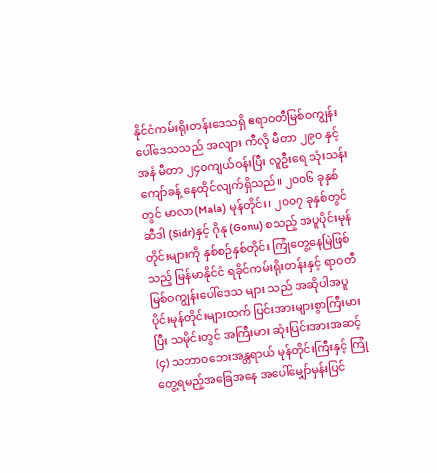နိုင်ငံကမ်းရိုးတန်းဒေသရှိ ဧရာဝတီမြစ်ဝကျွန်းပေါ်ဒေသသည် အလျား ကီလို မီတာ ၂၉ဝ နှင့် အနံ မီတာ ၂၄၀ကျယ်ဝန်းပြီး လူဦးရေ သုံးသန်းကျော်ခန့် နေထိုင်လျက်ရှိသည်။ ၂၀၀၆ ခုနှစ် တွင် မာလာ(Mala) မုန်တိုင်း၊ ၂၀၀၇ ခုနှစ်တွင် ဆီဒါ (Sidr)နှင့် ဂိုနု (Gonu) စသည့် အပူပိုင်းမုန်တိုင်းများကို နှစ်စဉ်နှစ်တိုင်း ကြုံတွေ့နေမြဲဖြစ်သည့် မြန်မာနိုင်ငံ ရခိုင်ကမ်းရိုးတန်းနှင့် ရာဝတီမြစ်ဝကျွန်းပေါ်ဒေသ များ သည် အဆိုပါအပူပိုင်းမုန်တိုင်းများထက် ပြင်းအားများစွာကြီးမားပြီး သမိုင်းတွင် အကြီးမား ဆုံးပြင်းအားအဆင့် (၄) သဘာဝဘေးအန္တရာယ် မုန်တိုင်းကြီးနှင့် ကြုံတွေ့ရမည့်အခြေအနေ အပေါ်မျှော်မှန်းပြင်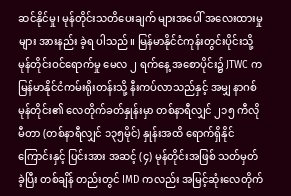ဆင်နိုင်မှု၊ မုန်တိုင်းသတိပေးချက် များအပေါ် အလေးထားမှုများ အားနည်း ခဲ့ရ ပါသည်။ မြန်မာနိုင်ငံကုန်းတွင်းပိုင်းသို့ မုန်တိုင်းဝင်ရောက်မှု မေလ ၂ ရက်နေ့ အစောပိုင်း၌ JTWC က မြန်မာနိုင်ငံကမ်းရိုးတန်းသို့ နီးကပ်လာသည်နှင့် အမျှ နာဂစ်မုန်တိုင်း၏ လေတိုက်ခတ်နှုန်းမှာ တစ်နာရီလျှင် ၂၁၅ ကီလိုမီတာ (တစ်နာရီလျှင် ၁၃၅မိုင်) နှုန်းအထိ ရောက်ရှိနိုင်ကြောင်းနှင့် ပြင်းအား အဆင့် (၄) မုန်တိုင်းအဖြစ် သတ်မှတ်ခဲ့ပြီး တစ်ချိန် တည်းတွင် IMD ကလည်း အမြင့်ဆုံးလေတိုက်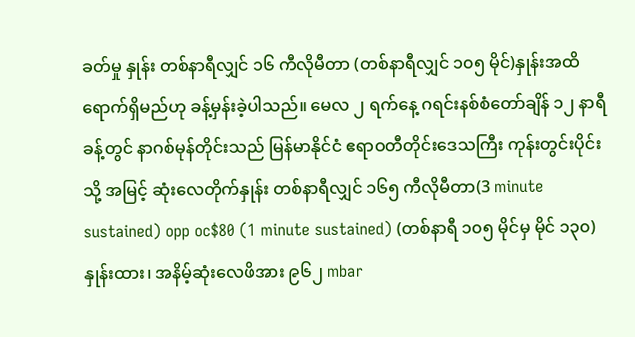ခတ်မှု နှုန်း တစ်နာရီလျှင် ၁၆ ကီလိုမီတာ (တစ်နာရီလျှင် ၁၀၅ မိုင်)နှုန်းအထိ ရောက်ရှိမည်ဟု ခန့်မှန်းခဲ့ပါသည်။ မေလ ၂ ရက်နေ့ ဂရင်းနစ်စံတော်ချိန် ၁၂ နာရီ ခန့်တွင် နာဂစ်မုန်တိုင်းသည် မြန်မာနိုင်ငံ ဧရာဝတီတိုင်းဒေသကြီး ကုန်းတွင်းပိုင်းသို့ အမြင့် ဆုံးလေတိုက်နှုန်း တစ်နာရီလျှင် ၁၆၅ ကီလိုမီတာ(3 minute sustained) opp oc$80 (1 minute sustained) (တစ်နာရီ ၁၀၅ မိုင်မှ မိုင် ၁၃၀)နှုန်းထား၊ အနိမ့်ဆုံးလေဖိအား ၉၆၂ mbar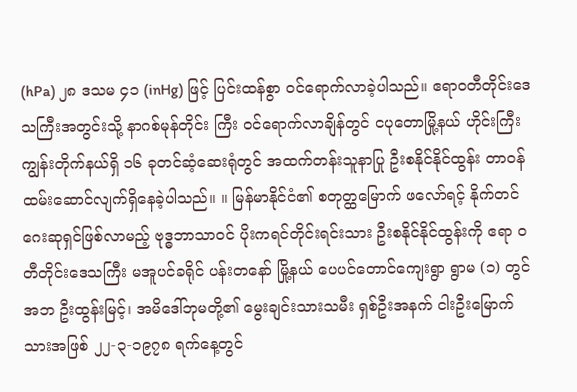(hPa) ၂၈ ဒသမ ၄၁ (inHg) ဖြင့် ပြင်းထန်စွာ ဝင်ရောက်လာခဲ့ပါသည်။ ဧရာဝတီတိုင်းဒေသကြီးအတွင်းသို့ နာဂစ်မုန်တိုင်း ကြီး ဝင်ရောက်လာချိန်တွင် ငပုတောမြို့နယ် ဟိုင်းကြီးကျွန်းတိုက်နယ်ရှိ ၁၆ ခုတင်ဆံ့ဆေးရုံတွင် အထက်တန်းသူနာပြု ဦးစနိုင်နိုင်ထွန်း တာဝန် ထမ်းဆောင်လျက်ရှိနေခဲ့ပါသည်။ ။ မြန်မာနိုင်ငံ၏ စတုတ္ထမြောက် ဖလော်ရင့် နိုက်တင်ဂေးဆုရှင်ဖြစ်လာမည့် ဗုဒ္ဓဘာသာဝင် ပိုးကရင်တိုင်းရင်းသား ဦးစနိုင်နိုင်ထွန်းကို ဧရာ ဝတီတိုင်းဒေသကြီး မအူပင်ခရိုင် ပန်းတနော် မြို့နယ် ပေပင်တောင်ကျေးရွာ ရွာမ (၁) တွင် အဘ ဦးထွန်းမြင့်၊ အမိဒေါ်ဘုမတို့၏ မွေးချင်းသားသမီး ရှစ်ဦးအနက် ငါးဦးမြောက်သားအဖြစ် ၂၂-၃-၁၉၇၈ ရက်နေ့တွင်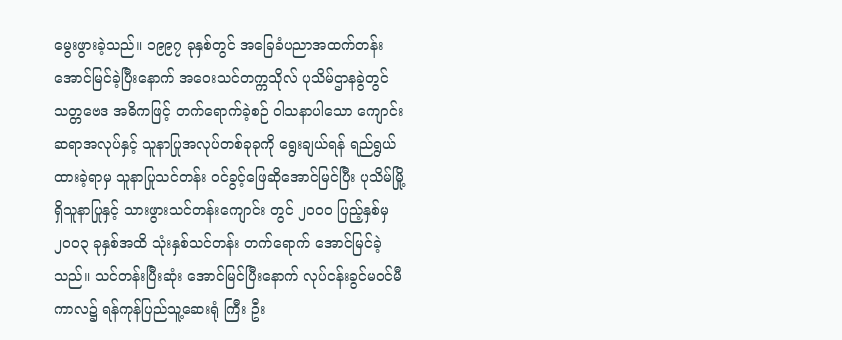မွေးဖွားခဲ့သည်။ ၁၉၉၇ ခုနှစ်တွင် အခြေခံပညာအထက်တန်း အောင်မြင်ခဲ့ပြီးနောက် အဝေးသင်တက္ကသိုလ် ပုသိမ်ဌာနခွဲတွင် သတ္တဗေဒ အဓိကဖြင့် တက်ရောက်ခဲ့စဉ် ဝါသနာပါသော ကျောင်းဆရာအလုပ်နှင့် သူနာပြုအလုပ်တစ်ခုခုကို ရွေးချယ်ရန် ရည်ရွယ်ထားခဲ့ရာမှ သူနာပြုသင်တန်း ဝင်ခွင့်ဖြေဆိုအောင်မြင်ပြီး ပုသိမ်မြို့ရှိသူနာပြုနှင့် သားဖွားသင်တန်းကျောင်း တွင် ၂၀၀၀ ပြည့်နှစ်မှ ၂၀၀၃ ခုနှစ်အထိ သုံးနှစ်သင်တန်း တက်ရောက် အောင်မြင်ခဲ့သည်။ သင်တန်းပြီးဆုံး အောင်မြင်ပြီးနောက် လုပ်ငန်းခွင်မဝင်မီကာလ၌ ရန်ကုန်ပြည်သူ့ဆေးရုံ ကြီး ဦး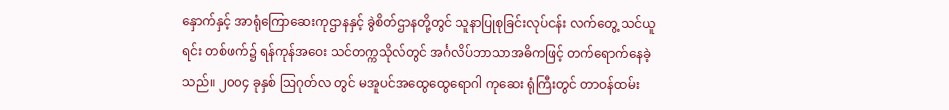နှောက်နှင့် အာရုံကြောဆေးကုဌာနနှင့် ခွဲစိတ်ဌာနတို့တွင် သူနာပြုစုခြင်းလုပ်ငန်း လက်တွေ့ သင်ယူရင်း တစ်ဖက်၌ ရန်ကုန်အဝေး သင်တက္ကသိုလ်တွင် အင်္ဂလိပ်ဘာသာအဓိကဖြင့် တက်ရောက်နေခဲ့သည်။ ၂၀၀၄ ခုနှစ် ဩဂုတ်လ တွင် မအူပင်အထွေထွေရောဂါ ကုဆေး ရုံကြီးတွင် တာဝန်ထမ်း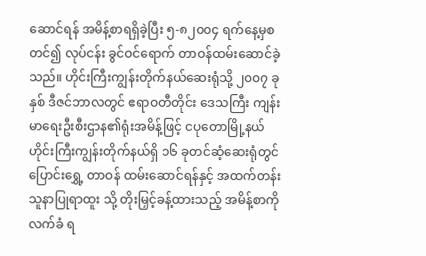ဆောင်ရန် အမိန့်စာရရှိခဲ့ပြီး ၅-၈၂၀၀၄ ရက်နေ့မှစတင်၍ လုပ်ငန်း ခွင်ဝင်ရောက် တာဝန်ထမ်းဆောင်ခဲ့သည်။ ဟိုင်းကြီးကျွန်းတိုက်နယ်ဆေးရုံသို့ ၂၀၀၇ ခုနှစ် ဒီဇင်ဘာလတွင် ဧရာဝတီတိုင်း ဒေသကြီး ကျန်းမာရေးဦးစီးဌာန၏ရုံးအမိန့်ဖြင့် ငပုတောမြို့နယ် ဟိုင်းကြီးကျွန်းတိုက်နယ်ရှိ ၁၆ ခုတင်ဆံ့ဆေးရုံတွင် ပြောင်းရွှေ့ တာဝန် ထမ်းဆောင်ရန်နှင့် အထက်တန်းသူနာပြုရာထူး သို့ တိုးမြှင့်ခန့်ထားသည့် အမိန့်စာကိုလက်ခံ ရ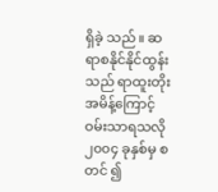ရှိခဲ့ သည်။ ဆရာစနိုင်နိုင်ထွန်းသည် ရာထူးတိုး အမိန့်ကြောင့် ဝမ်းသာရသလို ၂၀၀၄ ခုနှစ်မှ စတင် ၍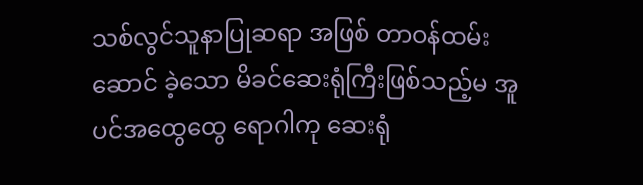သစ်လွင်သူနာပြုဆရာ အဖြစ် တာဝန်ထမ်းဆောင် ခဲ့သော မိခင်ဆေးရုံကြီးဖြစ်သည့်မ အူပင်အထွေထွေ ရောဂါကု ဆေးရုံ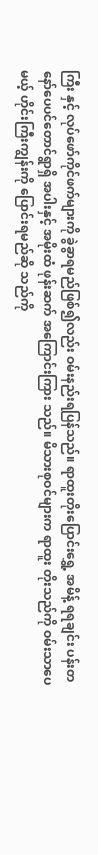ကြီး နှင့် လုပ်ဖော်ကိုင်ဖက်များကို ခွဲခွာရမည်ဖြစ်၍လည်း ဝမ်းနည်းရပြန်သည်။ ရာထူးတိုးပြောင်းရွှေ့ အမိန့် ရရချင်း ပန်းတနော်ပေပင်တောင်ရွာရှိ အပါးနှင့် အမိုးထံ ဖုန်းဆက် အကြောင်းကြား သည်။ မိသားစုဝင်များက ရာထူး တိုးသည်ကို ဝမ်းသာပေမယ့် ဟိုင်းကြီးကျွန်းကို ပြောင်းရမည်ဆို သည်ကို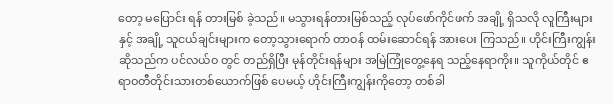တော့ မပြောင်း ရန် တားမြစ် ခဲ့သည်။ မသွားရန်တားမြစ်သည့် လုပ်ဖော်ကိုင်ဖက် အချို့ ရှိသလို လူကြီးများနှင့် အချို့ သူငယ်ချင်းများက တော့သွားရောက် တာဝန် ထမ်းဆောင်ရန် အားပေး ကြသည်။ ဟိုင်းကြီးကျွန်းဆိုသည်က ပင်လယ်ဝ တွင် တည်ရှိပြီး မုန်တိုင်းရန်များ အမြဲကြုံတွေ့နေရ သည့်နေရာကိုး။ သူကိုယ်တိုင် ဧရာဝတီတိုင်းသားတစ်ယောက်ဖြစ် ပေမယ့် ဟိုင်းကြီးကျွန်းကိုတော့ တစ်ခါ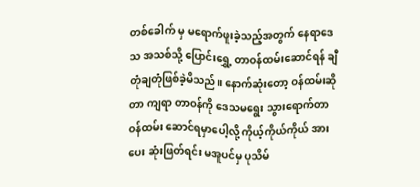တစ်ခေါက် မှ မရောက်ဖူးခဲ့သည့်အတွက် နေရာဒေသ အသစ်သို့ ပြောင်းရွှေ့ တာဝန်ထမ်းဆောင်ရန် ချီတုံချတုံဖြစ်ခဲ့မိသည်။ နောက်ဆုံးတော့ ဝန်ထမ်းဆိုတာ ကျရာ တာဝန်ကို ဒေသမရွေး သွားရောက်တာဝန်ထမ်း ဆောင်ရမှာပေါ့လို့ ကိုယ့်ကိုယ်ကိုယ် အားပေး ဆုံးဖြတ်ရင်း မအူပင်မှ ပုသိမ်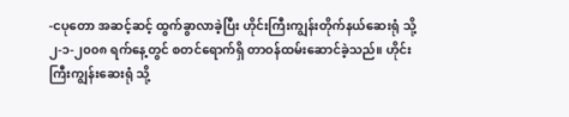-ငပုတော အဆင့်ဆင့် ထွက်ခွာလာခဲ့ပြီး ဟိုင်းကြီးကျွန်းတိုက်နယ်ဆေးရုံ သို့ ၂-၁-၂၀၀၈ ရက်နေ့တွင် စတင်ရောက်ရှိ တာဝန်ထမ်းဆောင်ခဲ့သည်။ ဟိုင်းကြီးကျွန်းဆေးရုံ သို့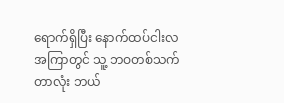ရောက်ရှိပြီး နောက်ထပ်ငါးလအကြာတွင် သူ့ ဘဝတစ်သက်တာလုံး ဘယ်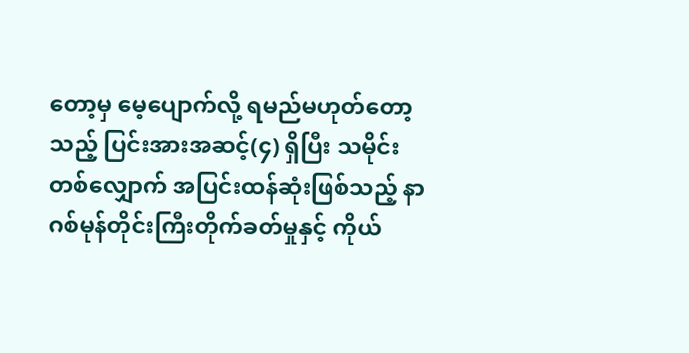တော့မှ မေ့ပျောက်လို့ ရမည်မဟုတ်တော့သည့် ပြင်းအားအဆင့်(၄) ရှိပြီး သမိုင်းတစ်လျှောက် အပြင်းထန်ဆုံးဖြစ်သည့် နာဂစ်မုန်တိုင်းကြီးတိုက်ခတ်မှုနှင့် ကိုယ်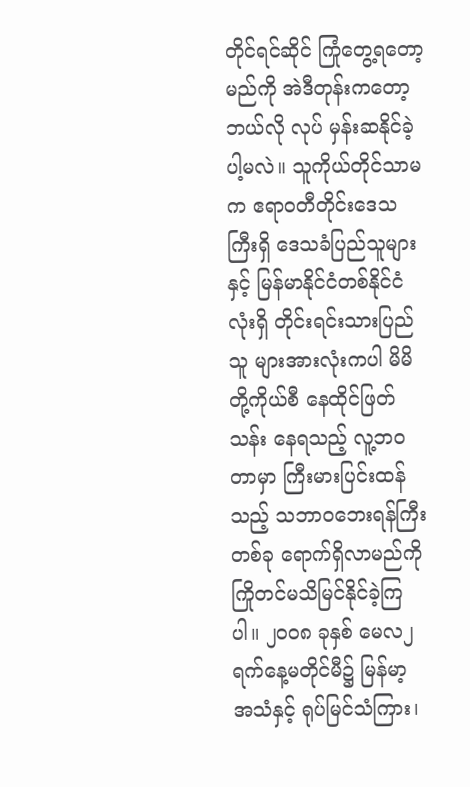တိုင်ရင်ဆိုင် ကြုံတွေ့ရတော့မည်ကို အဲဒီတုန်းကတော့ ဘယ်လို လုပ် မှန်းဆနိုင်ခဲ့ပါ့မလဲ။ သူကိုယ်တိုင်သာမက ဧရာဝတီတိုင်းဒေသကြီးရှိ ဒေသခံပြည်သူများနှင့် မြန်မာနိုင်ငံတစ်နိုင်ငံလုံးရှိ တိုင်းရင်းသားပြည်သူ များအားလုံးကပါ မိမိတို့ကိုယ်စီ နေထိုင်ဖြတ်သန်း နေရသည့် လူ့ဘဝတာမှာ ကြီးမားပြင်းထန်သည့် သဘာဝဘေးရန်ကြီးတစ်ခု ရောက်ရှိလာမည်ကို ကြိုတင်မသိမြင်နိုင်ခဲ့ကြပါ။ ၂၀၀၈ ခုနှစ် မေလ၂ ရက်နေ့မတိုင်မီ၌ မြန်မာ့ အသံနှင့် ရုပ်မြင်သံကြား၊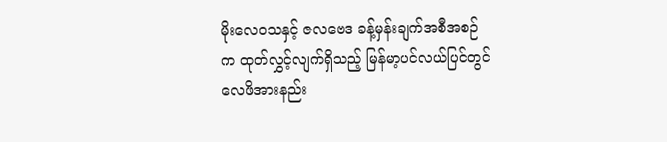မိုးလေဝသနှင့် ဇလဗေဒ ခန့်မှန်းချက်အစီအစဉ်က ထုတ်လွှင့်လျက်ရှိသည့် မြန်မာ့ပင်လယ်ပြင်တွင် လေဖိအားနည်း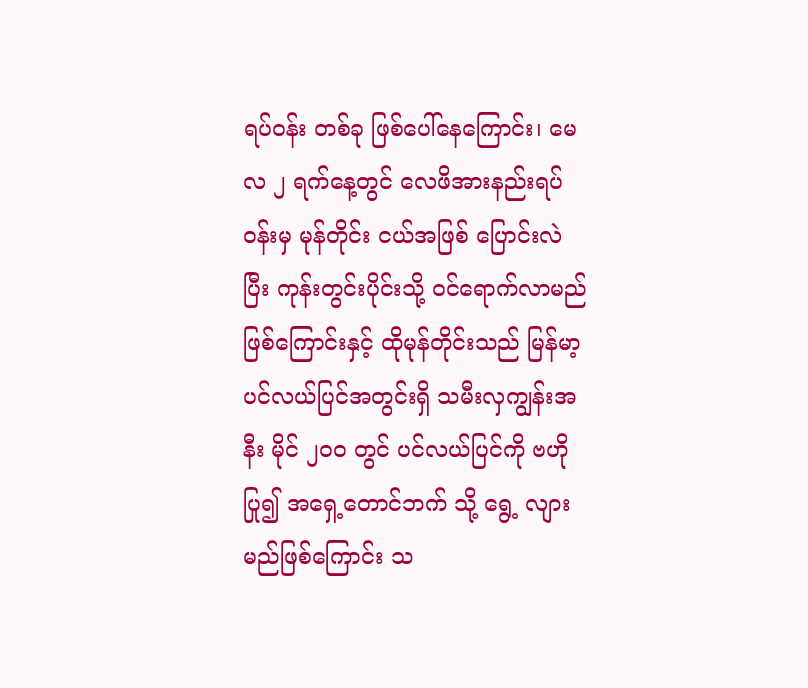ရပ်ဝန်း တစ်ခု ဖြစ်ပေါ်နေကြောင်း၊ မေလ ၂ ရက်နေ့တွင် လေဖိအားနည်းရပ်ဝန်းမှ မုန်တိုင်း ငယ်အဖြစ် ပြောင်းလဲပြီး ကုန်းတွင်းပိုင်းသို့ ဝင်ရောက်လာမည် ဖြစ်ကြောင်းနှင့် ထိုမုန်တိုင်းသည် မြန်မာ့ ပင်လယ်ပြင်အတွင်းရှိ သမီးလှကျွန်းအနီး မိုင် ၂၀၀ တွင် ပင်လယ်ပြင်ကို ဗဟိုပြု၍ အရှေ့တောင်ဘက် သို့ ရွေ့ လျားမည်ဖြစ်ကြောင်း သ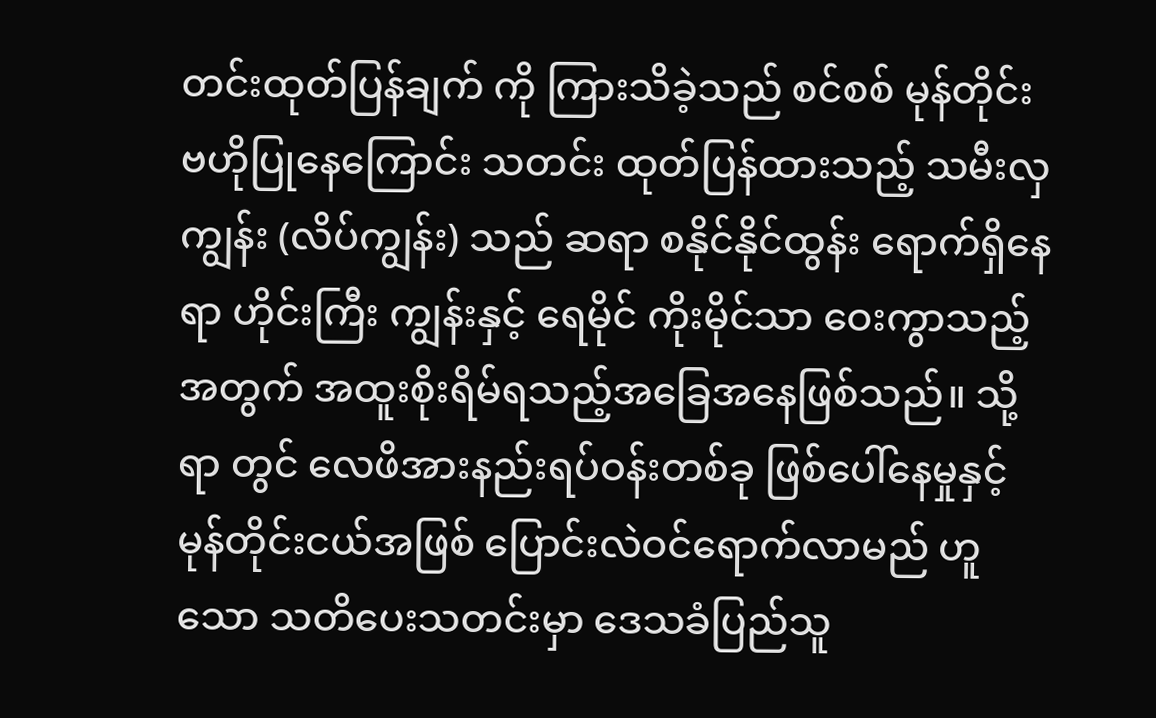တင်းထုတ်ပြန်ချက် ကို ကြားသိခဲ့သည် စင်စစ် မုန်တိုင်းဗဟိုပြုနေကြောင်း သတင်း ထုတ်ပြန်ထားသည့် သမီးလှကျွန်း (လိပ်ကျွန်း) သည် ဆရာ စနိုင်နိုင်ထွန်း ရောက်ရှိနေရာ ဟိုင်းကြီး ကျွန်းနှင့် ရေမိုင် ကိုးမိုင်သာ ဝေးကွာသည့်အတွက် အထူးစိုးရိမ်ရသည့်အခြေအနေဖြစ်သည်။ သို့ရာ တွင် လေဖိအားနည်းရပ်ဝန်းတစ်ခု ဖြစ်ပေါ်နေမှုနှင့် မုန်တိုင်းငယ်အဖြစ် ပြောင်းလဲဝင်ရောက်လာမည် ဟူသော သတိပေးသတင်းမှာ ဒေသခံပြည်သူ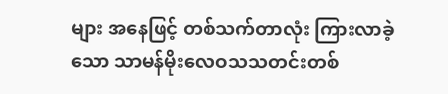များ အနေဖြင့် တစ်သက်တာလုံး ကြားလာခဲ့သော သာမန်မိုးလေဝသသတင်းတစ်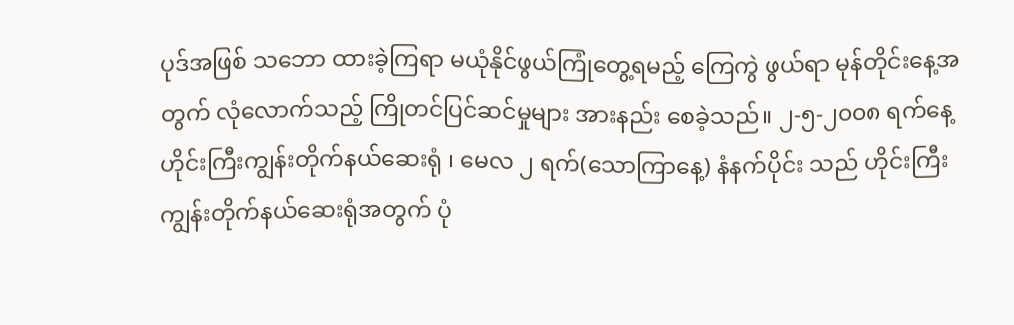ပုဒ်အဖြစ် သဘော ထားခဲ့ကြရာ မယုံနိုင်ဖွယ်ကြုံတွေ့ရမည့် ကြေကွဲ ဖွယ်ရာ မုန်တိုင်းနေ့အတွက် လုံလောက်သည့် ကြိုတင်ပြင်ဆင်မှုများ အားနည်း စေခဲ့သည်။ ၂-၅-၂၀၀၈ ရက်နေ့ ဟိုင်းကြီးကျွန်းတိုက်နယ်ဆေးရုံ ၊ မေလ ၂ ရက်(သောကြာနေ့) နံနက်ပိုင်း သည် ဟိုင်းကြီးကျွန်းတိုက်နယ်ဆေးရုံအတွက် ပုံ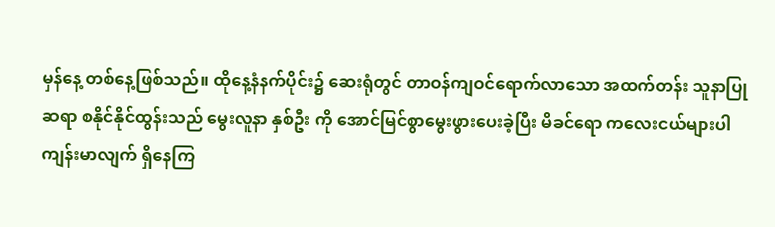မှန်နေ့ တစ်နေ့ဖြစ်သည်။ ထိုနေ့နံနက်ပိုင်း၌ ဆေးရုံတွင် တာဝန်ကျဝင်ရောက်လာသော အထက်တန်း သူနာပြု ဆရာ စနိုင်နိုင်ထွန်းသည် မွေးလူနာ နှစ်ဦး ကို အောင်မြင်စွာမွေးဖွားပေးခဲ့ပြီး မိခင်ရော ကလေးငယ်များပါ ကျန်းမာလျက် ရှိနေကြ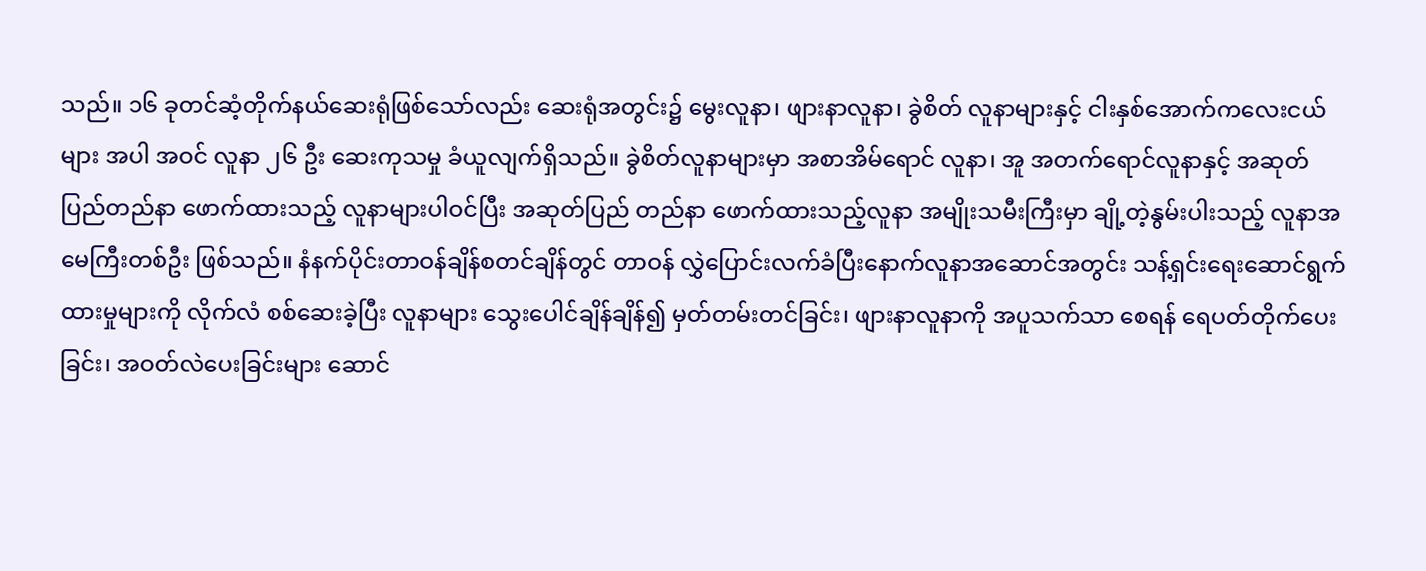သည်။ ၁၆ ခုတင်ဆံ့တိုက်နယ်ဆေးရုံဖြစ်သော်လည်း ဆေးရုံအတွင်း၌ မွေးလူနာ၊ ဖျားနာလူနာ၊ ခွဲစိတ် လူနာများနှင့် ငါးနှစ်အောက်ကလေးငယ်များ အပါ အဝင် လူနာ ၂၆ ဦး ဆေးကုသမှု ခံယူလျက်ရှိသည်။ ခွဲစိတ်လူနာများမှာ အစာအိမ်ရောင် လူနာ၊ အူ အတက်ရောင်လူနာနှင့် အဆုတ်ပြည်တည်နာ ဖောက်ထားသည့် လူနာများပါဝင်ပြီး အဆုတ်ပြည် တည်နာ ဖောက်ထားသည့်လူနာ အမျိုးသမီးကြီးမှာ ချို့တဲ့နွမ်းပါးသည့် လူနာအမေကြီးတစ်ဦး ဖြစ်သည်။ နံနက်ပိုင်းတာဝန်ချိန်စတင်ချိန်တွင် တာဝန် လွှဲပြောင်းလက်ခံပြီးနောက်လူနာအဆောင်အတွင်း သန့်ရှင်းရေးဆောင်ရွက်ထားမှုများကို လိုက်လံ စစ်ဆေးခဲ့ပြီး လူနာများ သွေးပေါင်ချိန်ချိန်၍ မှတ်တမ်းတင်ခြင်း၊ ဖျားနာလူနာကို အပူသက်သာ စေရန် ရေပတ်တိုက်ပေးခြင်း၊ အဝတ်လဲပေးခြင်းများ ဆောင်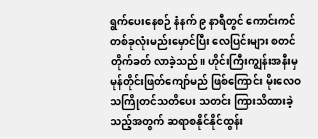ရွက်ပေးနေစဉ် နံနက် ၉ နာရီတွင် ကောင်းကင် တစ်ခုလုံးမည်းမှောင်ပြီး လေပြင်းများ စတင်တိုက်ခတ် လာခဲ့သည်။ ဟိုင်းကြီးကျွန်းအနီးမှ မုန်တိုင်းဖြတ်ကျော်မည် ဖြစ်ကြောင်း မိုးလေဝသကြိုတင်သတိပေး သတင်း ကြားသိထားခဲ့သည့်အတွက် ဆရာစနိုင်နိုင်ထွန်း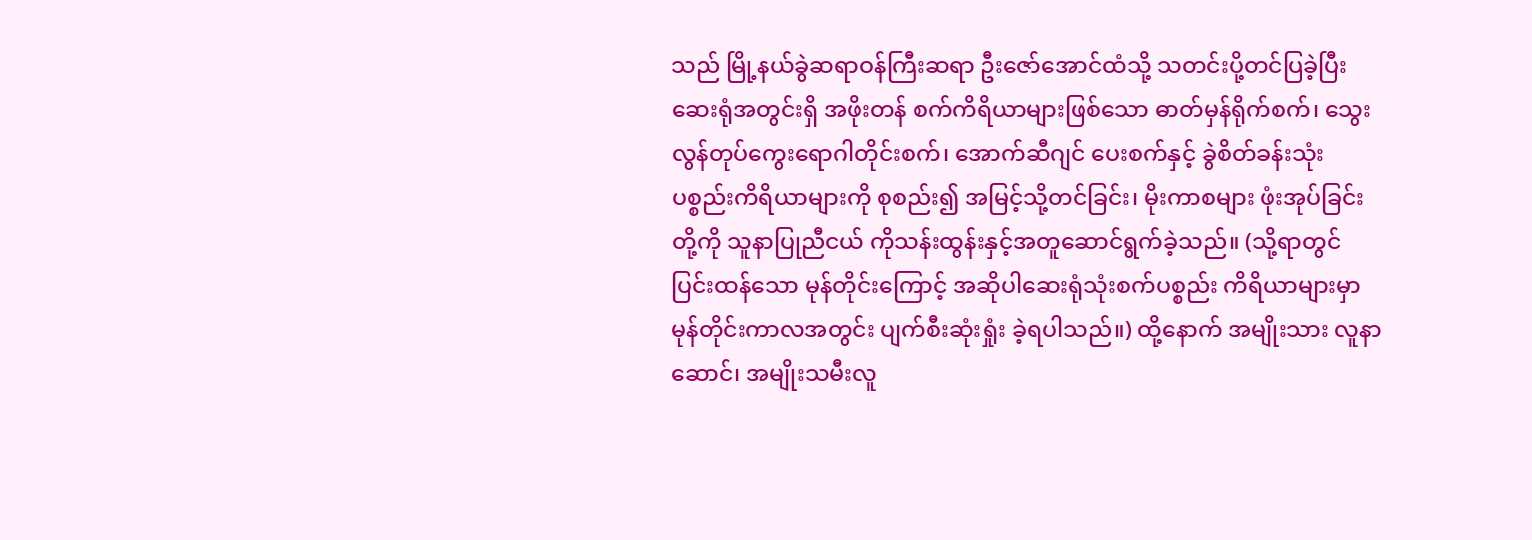သည် မြို့နယ်ခွဲဆရာဝန်ကြီးဆရာ ဦးဇော်အောင်ထံသို့ သတင်းပို့တင်ပြခဲ့ပြီး ဆေးရုံအတွင်းရှိ အဖိုးတန် စက်ကိရိယာများဖြစ်သော ဓာတ်မှန်ရိုက်စက်၊ သွေးလွန်တုပ်ကွေးရောဂါတိုင်းစက်၊ အောက်ဆီဂျင် ပေးစက်နှင့် ခွဲစိတ်ခန်းသုံး ပစ္စည်းကိရိယာများကို စုစည်း၍ အမြင့်သို့တင်ခြင်း၊ မိုးကာစများ ဖုံးအုပ်ခြင်း တို့ကို သူနာပြုညီငယ် ကိုသန်းထွန်းနှင့်အတူဆောင်ရွက်ခဲ့သည်။ (သို့ရာတွင် ပြင်းထန်သော မုန်တိုင်းကြောင့် အဆိုပါဆေးရုံသုံးစက်ပစ္စည်း ကိရိယာများမှာ မုန်တိုင်းကာလအတွင်း ပျက်စီးဆုံးရှုံး ခဲ့ရပါသည်။) ထို့နောက် အမျိုးသား လူနာဆောင်၊ အမျိုးသမီးလူ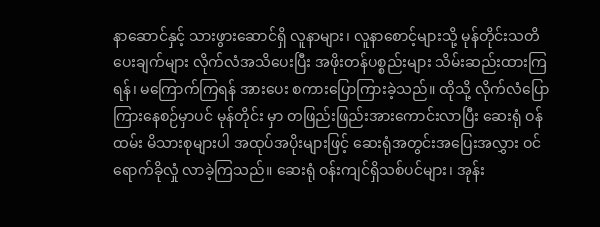နာဆောင်နှင့် သားဖွားဆောင်ရှိ လူနာများ၊ လူနာစောင့်များသို့ မုန်တိုင်းသတိပေးချက်များ လိုက်လံအသိပေးပြီး အဖိုးတန်ပစ္စည်းများ သိမ်းဆည်းထားကြရန်၊ မကြောက်ကြရန် အားပေး စကားပြောကြားခဲ့သည်။ ထိုသို့ လိုက်လံပြောကြားနေစဉ်မှာပင် မုန်တိုင်း မှာ တဖြည်းဖြည်းအားကောင်းလာပြီး ဆေးရုံ ဝန်ထမ်း မိသားစုများပါ အထုပ်အပိုးများဖြင့် ဆေးရုံအတွင်းအပြေးအလွှား ဝင်ရောက်ခိုလှုံ လာခဲ့ကြသည်။ ဆေးရုံ ဝန်းကျင်ရှိသစ်ပင်များ၊ အုန်း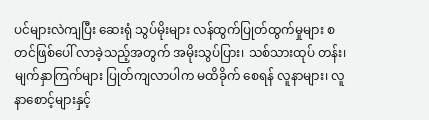ပင်များလဲကျပြီး ဆေးရုံ သွပ်မိုးများ လန်ထွက်ပြုတ်ထွက်မှုများ စတင်ဖြစ်ပေါ် လာခဲ့သည့်အတွက် အမိုးသွပ်ပြား၊ သစ်သားထုပ် တန်း၊ မျက်နှာကြက်များ ပြုတ်ကျလာပါက မထိခိုက် စေရန် လူနာများ၊ လူနာစောင့်များနှင့်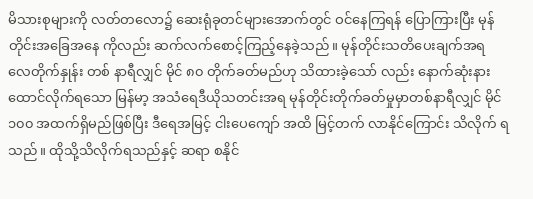မိသားစုများကို လတ်တလော၌ ဆေးရုံခုတင်များအောက်တွင် ဝင်နေကြရန် ပြောကြားပြီး မုန်တိုင်းအခြေအနေ ကိုလည်း ဆက်လက်စောင့်ကြည့်နေခဲ့သည်။ မုန်တိုင်းသတိပေးချက်အရ လေတိုက်နှုန်း တစ် နာရီလျှင် မိုင် ၈၀ တိုက်ခတ်မည်ဟု သိထားခဲ့သော် လည်း နောက်ဆုံးနားထောင်လိုက်ရသော မြန်မာ့ အသံရေဒီယိုသတင်းအရ မုန်တိုင်းတိုက်ခတ်မှုမှာတစ်နာရီလျှင် မိုင် ၁၀၀ အထက်ရှိမည်ဖြစ်ပြီး ဒီရေအမြင့် ငါးပေကျော် အထိ မြင့်တက် လာနိုင်ကြောင်း သိလိုက် ရသည်။ ထိုသို့သိလိုက်ရသည်နှင့် ဆရာ စနိုင်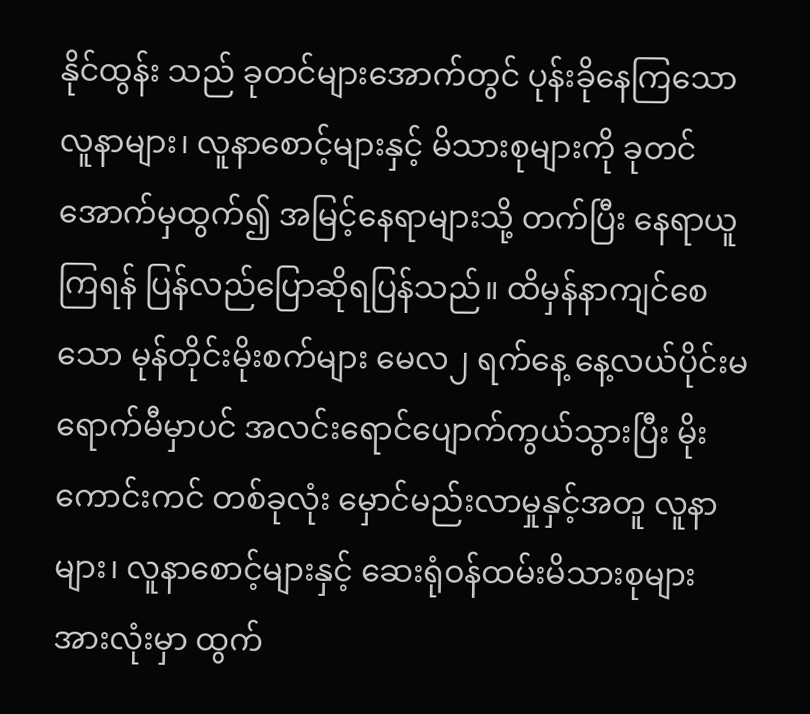နိုင်ထွန်း သည် ခုတင်များအောက်တွင် ပုန်းခိုနေကြသော လူနာများ၊ လူနာစောင့်များနှင့် မိသားစုများကို ခုတင်အောက်မှထွက်၍ အမြင့်နေရာများသို့ တက်ပြီး နေရာယူကြရန် ပြန်လည်ပြောဆိုရပြန်သည်။ ထိမှန်နာကျင်စေသော မုန်တိုင်းမိုးစက်များ မေလ၂ ရက်နေ့ နေ့လယ်ပိုင်းမရောက်မီမှာပင် အလင်းရောင်ပျောက်ကွယ်သွားပြီး မိုးကောင်းကင် တစ်ခုလုံး မှောင်မည်းလာမှုနှင့်အတူ လူနာများ၊ လူနာစောင့်များနှင့် ဆေးရုံဝန်ထမ်းမိသားစုများ အားလုံးမှာ ထွက်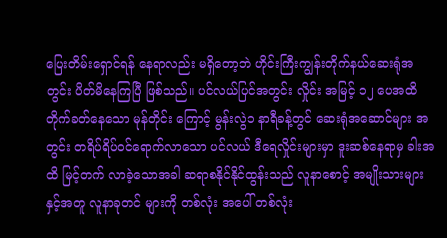ပြေးတိမ်းရှောင်ရန် နေရာလည်း မရှိတော့ဘဲ ဟိုင်းကြီးကျွန်းတိုက်နယ်ဆေးရုံအတွင်း ပိတ်မိနေကြပြီ ဖြစ်သည်။ ပင်လယ်ပြင်အတွင်း လှိုင်း အမြင့် ၁၂ ပေအထိ တိုက်ခတ်နေသော မုန်တိုင်း ကြောင့် မွန်းလွဲ၁ နာရီခန့်တွင် ဆေးရုံအဆောင်များ အတွင်း တရိပ်ရိပ်ဝင်ရောက်လာသော ပင်လယ် ဒီရေလှိုင်းများမှာ ဒူးဆစ်နေရာမှ ခါးအထိ မြင့်တက် လာခဲ့သောအခါ ဆရာစနိုင်နိုင်ထွန်းသည် လူနာစောင့် အမျိုးသားများနှင့်အတူ လူနာခုတင် များကို တစ်လုံး အပေါ် တစ်လုံး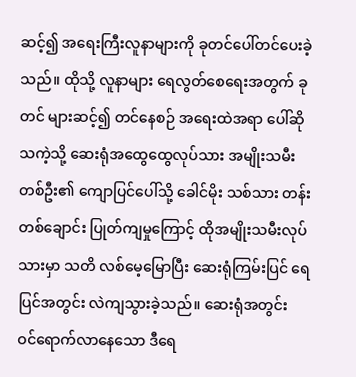ဆင့်၍ အရေးကြီးလူနာများကို ခုတင်ပေါ်တင်ပေးခဲ့သည်။ ထိုသို့ လူနာများ ရေလွတ်စေရေးအတွက် ခုတင် များဆင့်၍ တင်နေစဉ် အရေးထဲအရာ ပေါ်ဆိုသကဲ့သို့ ဆေးရုံအထွေထွေလုပ်သား အမျိုးသမီးတစ်ဦး၏ ကျောပြင်ပေါ်သို့ ခေါင်မိုး သစ်သား တန်းတစ်ချောင်း ပြုတ်ကျမှုကြောင့် ထိုအမျိုးသမီးလုပ်သားမှာ သတိ လစ်မေ့မြောပြီး ဆေးရုံကြမ်းပြင် ရေပြင်အတွင်း လဲကျသွားခဲ့သည်။ ဆေးရုံအတွင်း ဝင်ရောက်လာနေသော ဒီရေ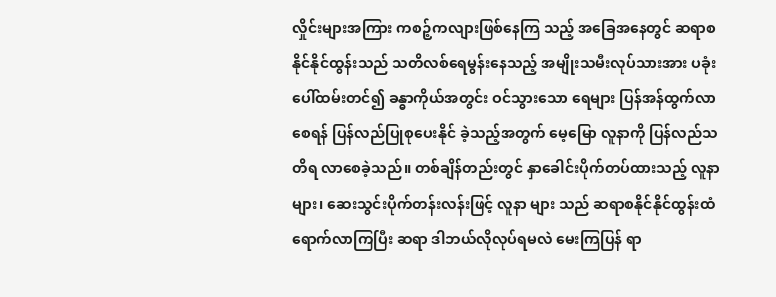လှိုင်းများအကြား ကစဉ့်ကလျားဖြစ်နေကြ သည့် အခြေအနေတွင် ဆရာစနိုင်နိုင်ထွန်းသည် သတိလစ်ရေမွန်းနေသည့် အမျိုးသမီးလုပ်သားအား ပခုံးပေါ်ထမ်းတင်၍ ခန္ဓာကိုယ်အတွင်း ဝင်သွားသော ရေများ ပြန်အန်ထွက်လာစေရန် ပြန်လည်ပြုစုပေးနိုင် ခဲ့သည့်အတွက် မေ့မြော လူနာကို ပြန်လည်သတိရ လာစေခဲ့သည်။ တစ်ချိန်တည်းတွင် နှာခေါင်းပိုက်တပ်ထားသည့် လူနာများ၊ ဆေးသွင်းပိုက်တန်းလန်းဖြင့် လူနာ များ သည် ဆရာစနိုင်နိုင်ထွန်းထံ ရောက်လာကြပြီး ဆရာ ဒါဘယ်လိုလုပ်ရမလဲ မေးကြပြန် ရာ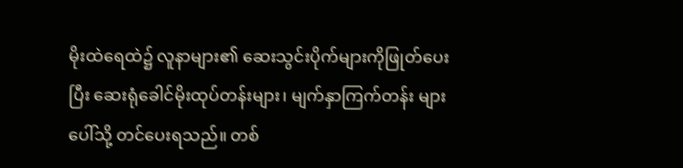မိုးထဲရေထဲ၌ လူနာများ၏ ဆေးသွင်းပိုက်များကိုဖြုတ်ပေးပြီး ဆေးရုံခေါင်မိုးထုပ်တန်းများ၊ မျက်နှာကြက်တန်း များပေါ်သို့ တင်ပေးရသည်။ တစ်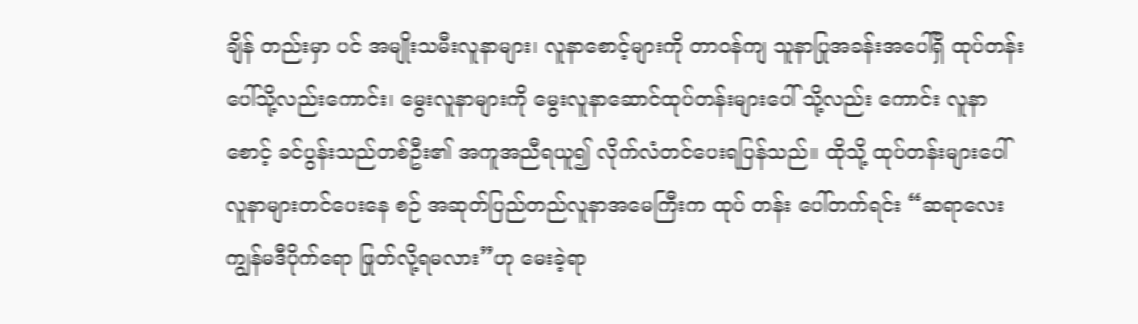ချိန် တည်းမှာ ပင် အမျိုးသမီးလူနာများ၊ လူနာစောင့်များကို တာဝန်ကျ သူနာပြုအခန်းအပေါ်ရှိ ထုပ်တန်းပေါ်သို့လည်းကောင်း၊ မွေးလူနာများကို မွေးလူနာဆောင်ထုပ်တန်းများပေါ် သို့လည်း ကောင်း လူနာစောင့် ခင်ပွန်းသည်တစ်ဦး၏ အကူအညီရယူ၍ လိုက်လံတင်ပေးရပြန်သည်။ ထိုသို့ ထုပ်တန်းများပေါ်လူနာများတင်ပေးနေ စဉ် အဆုတ်ပြည်တည်လူနာအမေကြီးက ထုပ် တန်း ပေါ်တက်ရင်း “ဆရာလေး ကျွန်မဒီပိုက်ရော ဖြုတ်လို့ရမလား”ဟု မေးခဲ့ရာ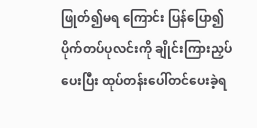ဖြုတ်၍မရ ကြောင်း ပြန်ပြော၍ ပိုက်တပ်ပုလင်းကို ချိုင်းကြားညှပ် ပေးပြီး ထုပ်တန်းပေါ်တင်ပေးခဲ့ရ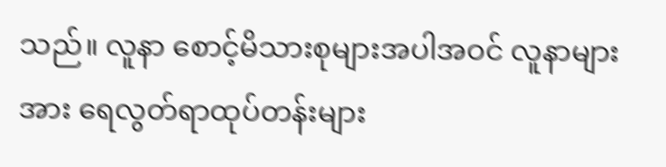သည်။ လူနာ စောင့်မိသားစုများအပါအဝင် လူနာများအား ရေလွတ်ရာထုပ်တန်းများ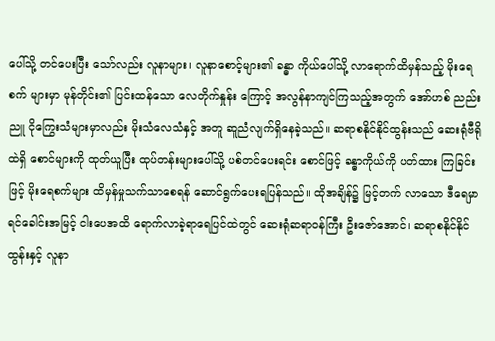ပေါ်သို့ တင်ပေးပြီး သော်လည်း လူနာများ၊ လူနာစောင့်များ၏ ခန္ဓာ ကိုယ်ပေါ်သို့ လာရောက်ထိမှန်သည့် မိုးရေစက် များမှာ မုန်တိုင်း၏ ပြင်းထန်သော လေတိုက်နှုန်း ကြောင့် အလွန်နာကျင်ကြသည့်အတွက် အော်ဟစ် ညည်းညူ ငိုကြွေးသံများမှာလည်း မိုးသံလေသံနှင့် အတူ ဆူညံလျက်ရှိနေခဲ့သည်။ ဆရာစနိုင်နိုင်ထွန်းသည် ဆေးရုံဗီရိုထဲရှိ စောင်များကို ထုတ်ယူပြီး ထုပ်တန်းများပေါ်သို့ ပစ်တင်ပေးရင်း စောင်ဖြင့် ခန္ဓာကိုယ်ကို ပတ်ထား ကြခြင်းဖြင့် မိုးရေစက်များ ထိမှန်မှုသက်သာစေရန် ဆောင်ရွက်ပေးရပြန်သည်။ ထိုအချိန်၌ မြင့်တက် လာသော ဒီရေမှာ ရင်ခေါင်းအမြင့် ငါးပေအထိ ရောက်လာခဲ့ရာရေပြင်ထဲတွင် ဆေးရုံဆရာဝန်ကြီး ဦးဇော်အောင်၊ ဆရာစနိုင်နိုင်ထွန်းနှင့် လူနာ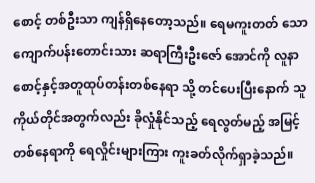စောင့် တစ်ဦးသာ ကျန်ရှိနေတော့သည်။ ရေမကူးတတ် သော ကျောက်ပန်းတောင်းသား ဆရာကြီးဦးဇော် အောင်ကို လူနာစောင့်နှင့်အတူထုပ်တန်းတစ်နေရာ သို့ တင်ပေးပြီးနောက် သူကိုယ်တိုင်အတွက်လည်း ခိုလှုံနိုင်သည့် ရေလွတ်မည့် အမြင့်တစ်နေရာကို ရေလှိုင်းများကြား ကူးခတ်လိုက်ရှာခဲ့သည်။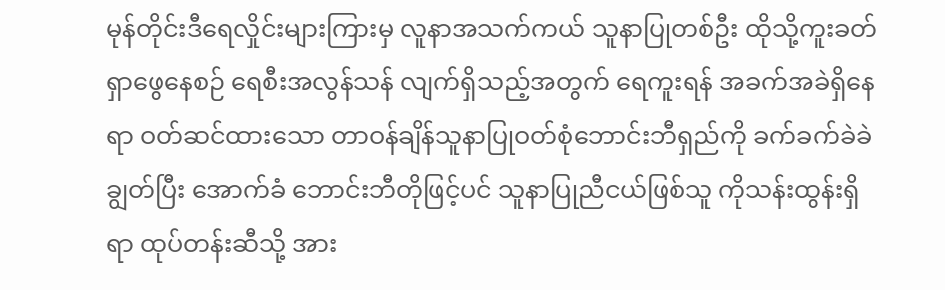မုန်တိုင်းဒီရေလှိုင်းများကြားမှ လူနာအသက်ကယ် သူနာပြုတစ်ဦး ထိုသို့ကူးခတ်ရှာဖွေနေစဉ် ရေစီးအလွန်သန် လျက်ရှိသည့်အတွက် ရေကူးရန် အခက်အခဲရှိနေရာ ဝတ်ဆင်ထားသော တာဝန်ချိန်သူနာပြုဝတ်စုံဘောင်းဘီရှည်ကို ခက်ခက်ခဲခဲချွတ်ပြီး အောက်ခံ ဘောင်းဘီတိုဖြင့်ပင် သူနာပြုညီငယ်ဖြစ်သူ ကိုသန်းထွန်းရှိရာ ထုပ်တန်းဆီသို့ အား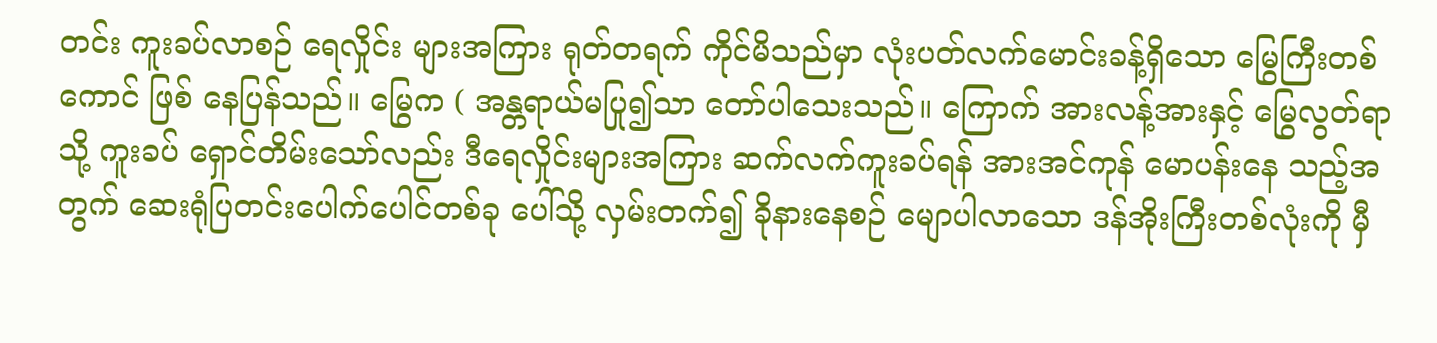တင်း ကူးခပ်လာစဉ် ရေလှိုင်း များအကြား ရုတ်တရက် ကိုင်မိသည်မှာ လုံးပတ်လက်မောင်းခန့်ရှိသော မြွေကြီးတစ်ကောင် ဖြစ် နေပြန်သည်။ မြွေက ( အန္တရာယ်မပြု၍သာ တော်ပါသေးသည်။ ကြောက် အားလန့်အားနှင့် မြွေလွတ်ရာသို့ ကူးခပ် ရှောင်တိမ်းသော်လည်း ဒီရေလှိုင်းများအကြား ဆက်လက်ကူးခပ်ရန် အားအင်ကုန် မောပန်းနေ သည့်အတွက် ဆေးရုံပြတင်းပေါက်ပေါင်တစ်ခု ပေါ်သို့ လှမ်းတက်၍ ခိုနားနေစဉ် မျောပါလာသော ဒန်အိုးကြီးတစ်လုံးကို မှီ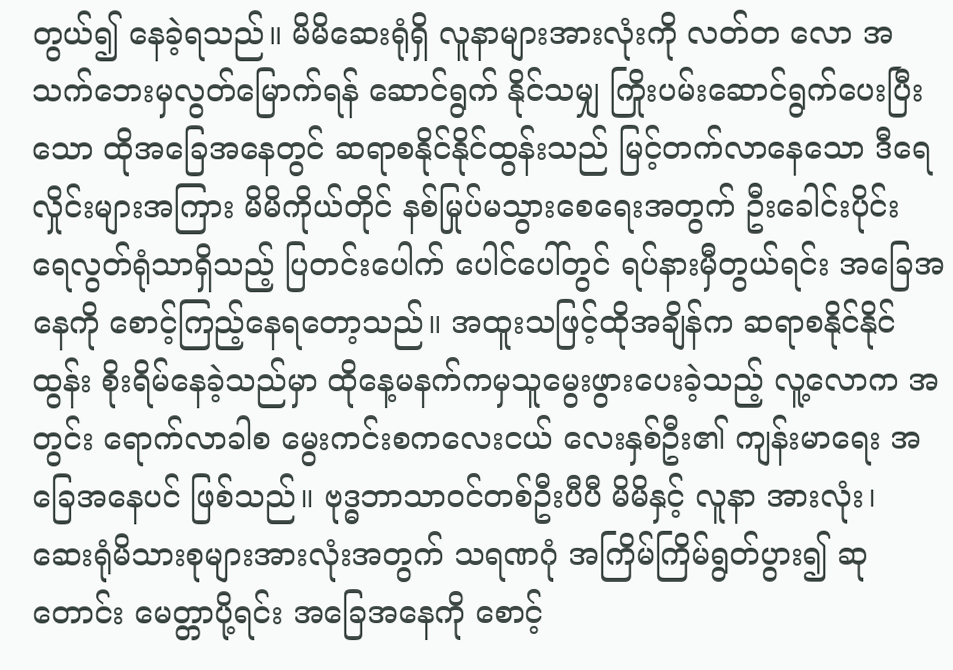တွယ်၍ နေခဲ့ရသည်။ မိမိဆေးရုံရှိ လူနာများအားလုံးကို လတ်တ လော အသက်ဘေးမှလွတ်မြောက်ရန် ဆောင်ရွက် နိုင်သမျှ ကြိုးပမ်းဆောင်ရွက်ပေးပြီးသော ထိုအခြေအနေတွင် ဆရာစနိုင်နိုင်ထွန်းသည် မြင့်တက်လာနေသော ဒီရေလှိုင်းများအကြား မိမိကိုယ်တိုင် နစ်မြုပ်မသွားစေရေးအတွက် ဦးခေါင်းပိုင်း ရေလွတ်ရုံသာရှိသည့် ပြတင်းပေါက် ပေါင်ပေါ်တွင် ရပ်နားမှီတွယ်ရင်း အခြေအနေကို စောင့်ကြည့်နေရတော့သည်။ အထူးသဖြင့်ထိုအချိန်က ဆရာစနိုင်နိုင်ထွန်း စိုးရိမ်နေခဲ့သည်မှာ ထိုနေ့မနက်ကမှသူမွေးဖွားပေးခဲ့သည့် လူ့လောက အတွင်း ရောက်လာခါစ မွေးကင်းစကလေးငယ် လေးနှစ်ဦး၏ ကျန်းမာရေး အခြေအနေပင် ဖြစ်သည်။ ဗုဒ္ဓဘာသာဝင်တစ်ဦးပီပီ မိမိနှင့် လူနာ အားလုံး၊ ဆေးရုံမိသားစုများအားလုံးအတွက် သရဏဂုံ အကြိမ်ကြိမ်ရွတ်ပွား၍ ဆုတောင်း မေတ္တာပို့ရင်း အခြေအနေကို စောင့်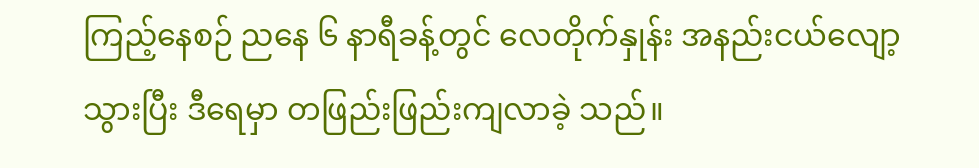ကြည့်နေစဉ် ညနေ ၆ နာရီခန့်တွင် လေတိုက်နှုန်း အနည်းငယ်လျော့သွားပြီး ဒီရေမှာ တဖြည်းဖြည်းကျလာခဲ့ သည်။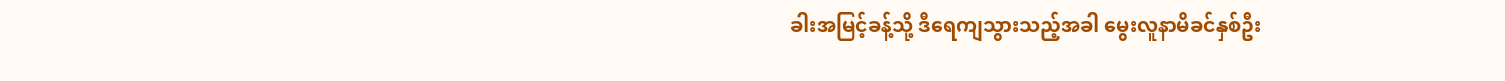ခါးအမြင့်ခန့်သို့ ဒီရေကျသွားသည့်အခါ မွေးလူနာမိခင်နှစ်ဦး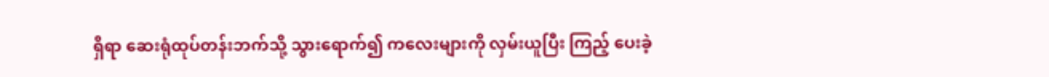ရှိရာ ဆေးရုံထုပ်တန်းဘက်သို့ သွားရောက်၍ ကလေးများကို လှမ်းယူပြီး ကြည့် ပေးခဲ့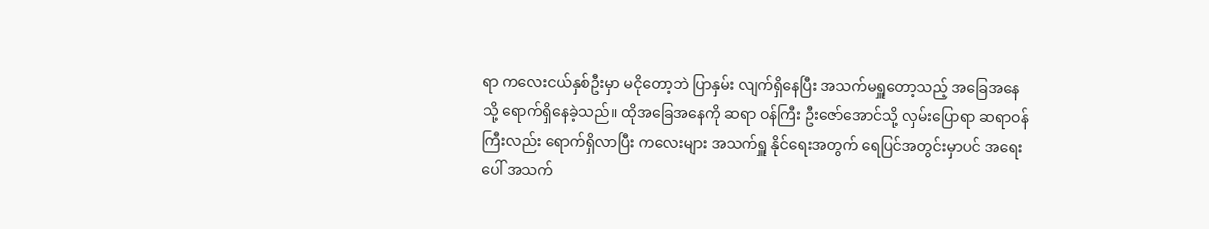ရာ ကလေးငယ်နှစ်ဦးမှာ မငိုတော့ဘဲ ပြာနှမ်း လျက်ရှိနေပြီး အသက်မရှူတော့သည့် အခြေအနေ သို့ ရောက်ရှိနေခဲ့သည်။ ထိုအခြေအနေကို ဆရာ ဝန်ကြီး ဦးဇော်အောင်သို့ လှမ်းပြောရာ ဆရာဝန် ကြီးလည်း ရောက်ရှိလာပြီး ကလေးများ အသက်ရှူ နိုင်ရေးအတွက် ရေပြင်အတွင်းမှာပင် အရေးပေါ် အသက်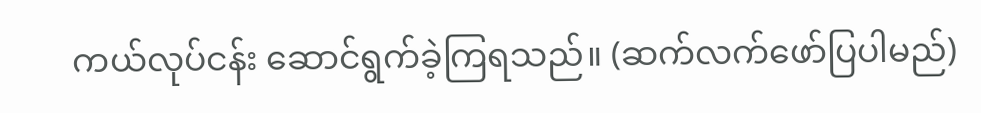ကယ်လုပ်ငန်း ဆောင်ရွက်ခဲ့ကြရသည်။ (ဆက်လက်ဖော်ပြပါမည်)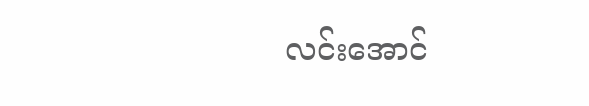လင်းအောင်